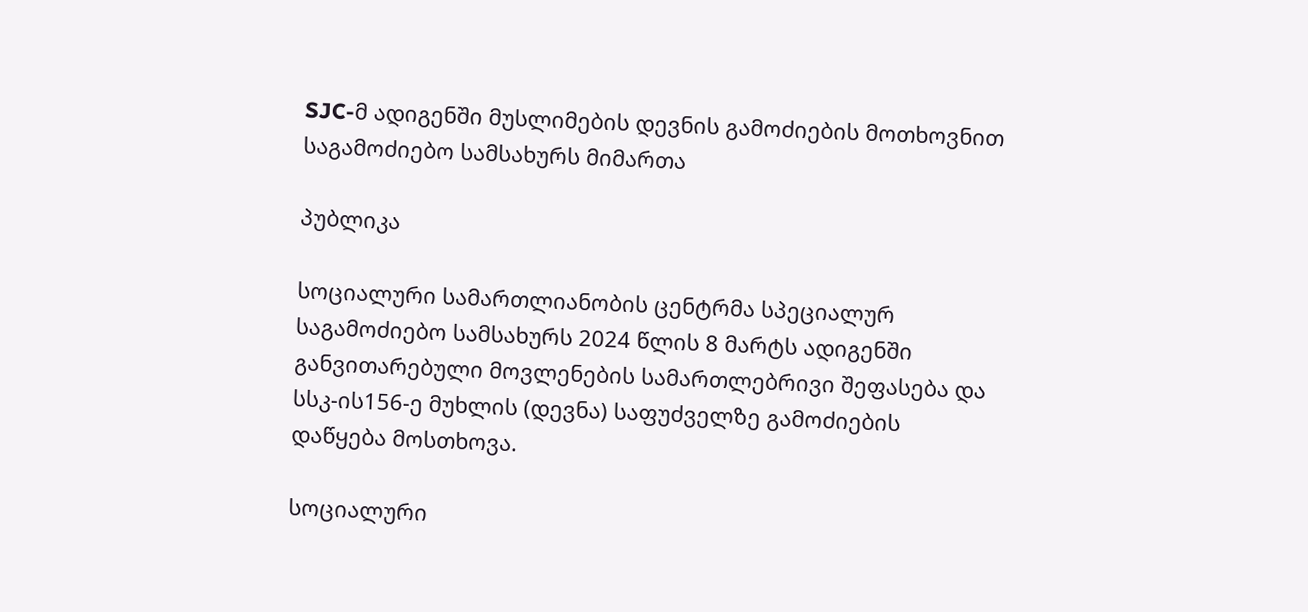SJC-მ ადიგენში მუსლიმების დევნის გამოძიების მოთხოვნით საგამოძიებო სამსახურს მიმართა

პუბლიკა

სოციალური სამართლიანობის ცენტრმა სპეციალურ საგამოძიებო სამსახურს 2024 წლის 8 მარტს ადიგენში განვითარებული მოვლენების სამართლებრივი შეფასება და სსკ-ის156-ე მუხლის (დევნა) საფუძველზე გამოძიების დაწყება მოსთხოვა.

სოციალური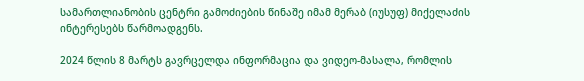სამართლიანობის ცენტრი გამოძიების წინაშე იმამ მერაბ (იუსუფ) მიქელაძის ინტერესებს წარმოადგენს.

2024 წლის 8 მარტს გავრცელდა ინფორმაცია და ვიდეო-მასალა, რომლის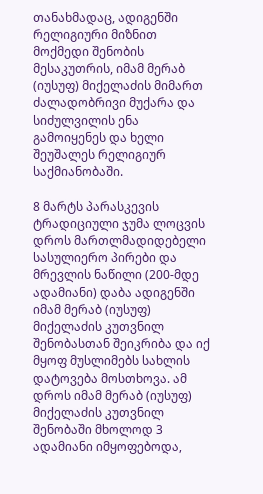თანახმადაც, ადიგენში რელიგიური მიზნით მოქმედი შენობის მესაკუთრის, იმამ მერაბ (იუსუფ) მიქელაძის მიმართ ძალადობრივი მუქარა და სიძულვილის ენა გამოიყენეს და ხელი შეუშალეს რელიგიურ საქმიანობაში.

8 მარტს პარასკევის ტრადიციული ჯუმა ლოცვის დროს მართლმადიდებელი სასულიერო პირები და მრევლის ნაწილი (200-მდე ადამიანი) დაბა ადიგენში იმამ მერაბ (იუსუფ) მიქელაძის კუთვნილ შენობასთან შეიკრიბა და იქ მყოფ მუსლიმებს სახლის დატოვება მოსთხოვა. ამ დროს იმამ მერაბ (იუსუფ) მიქელაძის კუთვნილ შენობაში მხოლოდ 3 ადამიანი იმყოფებოდა,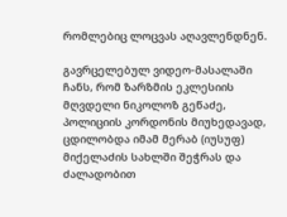რომლებიც ლოცვას აღავლენდნენ.

გავრცელებულ ვიდეო-მასალაში ჩანს, რომ ზარზმის ეკლესიის მღვდელი ნიკოლოზ გეწაძე, პოლიციის კორდონის მიუხედავად, ცდილობდა იმამ მერაბ (იუსუფ) მიქელაძის სახლში შეჭრას და ძალადობით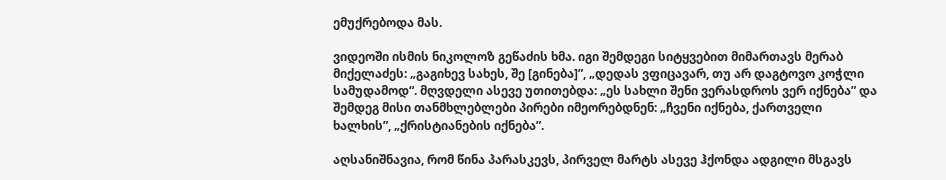ემუქრებოდა მას.

ვიდეოში ისმის ნიკოლოზ გეწაძის ხმა. იგი შემდეგი სიტყვებით მიმართავს მერაბ მიქელაძეს: „გაგიხევ სახეს, შე [გინება]”, „დედას ვფიცავარ, თუ არ დაგტოვო კოჭლი სამუდამოდ“. მღვდელი ასევე უთითებდა: „ეს სახლი შენი ვერასდროს ვერ იქნება” და შემდეგ მისი თანმხლებლები პირები იმეორებდნენ: „ჩვენი იქნება, ქართველი ხალხის”, „ქრისტიანების იქნება”.

აღსანიშნავია, რომ წინა პარასკევს, პირველ მარტს ასევე ჰქონდა ადგილი მსგავს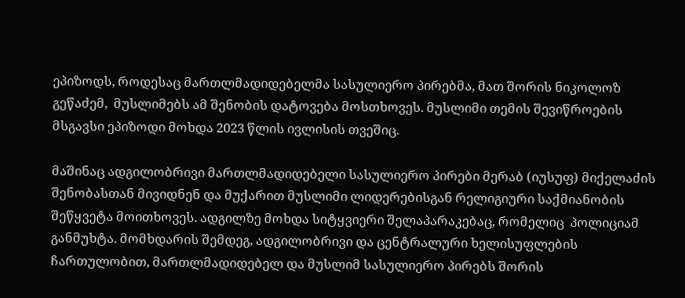ეპიზოდს, როდესაც მართლმადიდებელმა სასულიერო პირებმა, მათ შორის ნიკოლოზ გეწაძემ,  მუსლიმებს ამ შენობის დატოვება მოსთხოვეს. მუსლიმი თემის შევიწროების მსგავსი ეპიზოდი მოხდა 2023 წლის ივლისის თვეშიც.

მაშინაც ადგილობრივი მართლმადიდებელი სასულიერო პირები მერაბ (იუსუფ) მიქელაძის შენობასთან მივიდნენ და მუქარით მუსლიმი ლიდერებისგან რელიგიური საქმიანობის შეწყვეტა მოითხოვეს. ადგილზე მოხდა სიტყვიერი შელაპარაკებაც, რომელიც  პოლიციამ განმუხტა. მომხდარის შემდეგ, ადგილობრივი და ცენტრალური ხელისუფლების ჩართულობით, მართლმადიდებელ და მუსლიმ სასულიერო პირებს შორის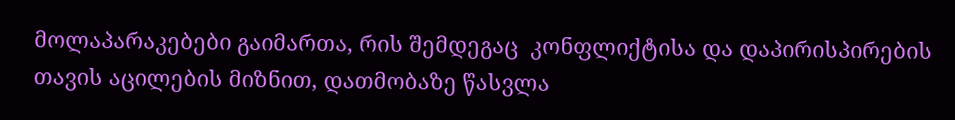მოლაპარაკებები გაიმართა, რის შემდეგაც  კონფლიქტისა და დაპირისპირების  თავის აცილების მიზნით, დათმობაზე წასვლა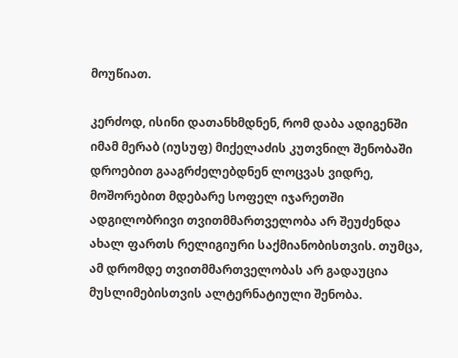მოუწიათ.

კერძოდ, ისინი დათანხმდნენ, რომ დაბა ადიგენში იმამ მერაბ (იუსუფ) მიქელაძის კუთვნილ შენობაში დროებით გააგრძელებდნენ ლოცვას ვიდრე, მოშორებით მდებარე სოფელ იჯარეთში ადგილობრივი თვითმმართველობა არ შეუძენდა ახალ ფართს რელიგიური საქმიანობისთვის. თუმცა, ამ დრომდე თვითმმართველობას არ გადაუცია მუსლიმებისთვის ალტერნატიული შენობა.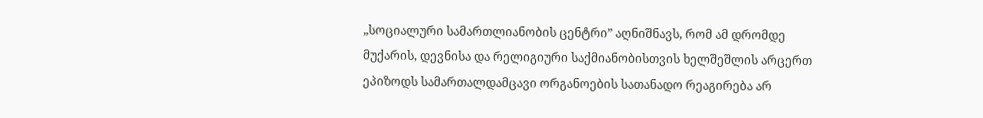„სოციალური სამართლიანობის ცენტრი” აღნიშნავს, რომ ამ დრომდე მუქარის, დევნისა და რელიგიური საქმიანობისთვის ხელშეშლის არცერთ ეპიზოდს სამართალდამცავი ორგანოების სათანადო რეაგირება არ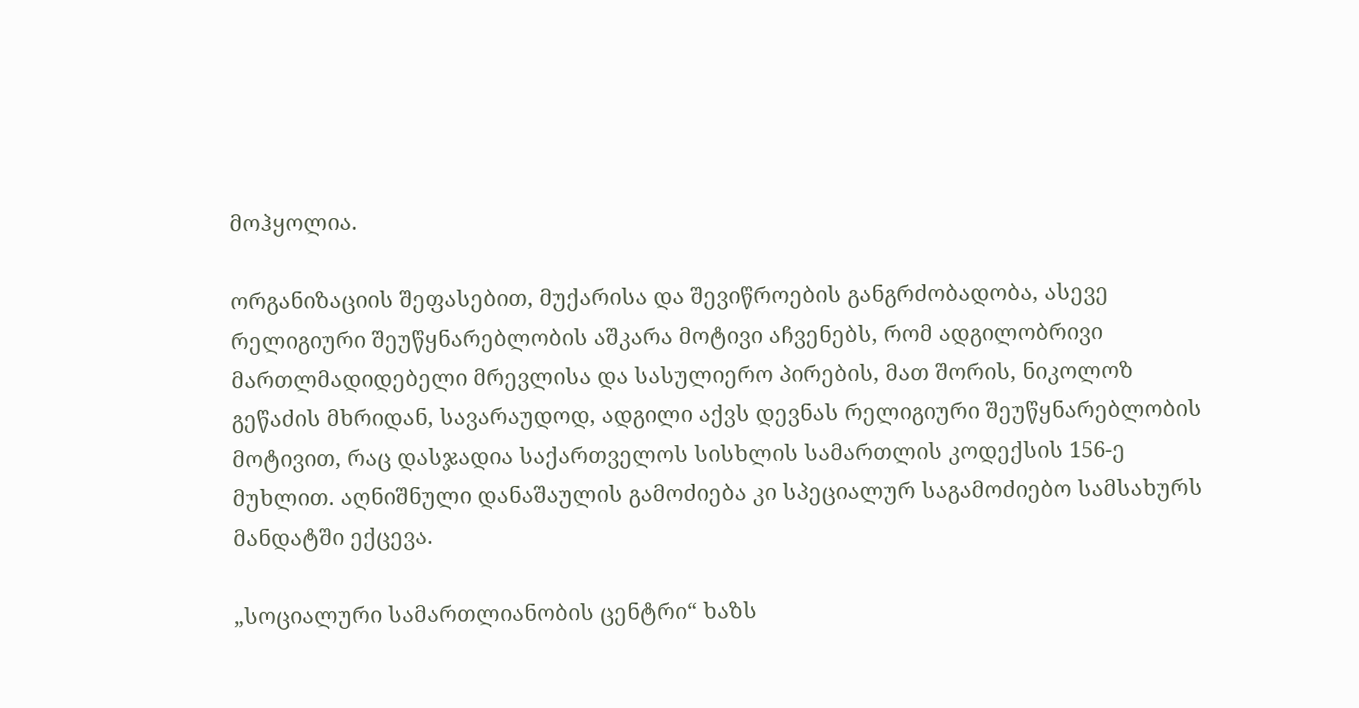მოჰყოლია.

ორგანიზაციის შეფასებით, მუქარისა და შევიწროების განგრძობადობა, ასევე რელიგიური შეუწყნარებლობის აშკარა მოტივი აჩვენებს, რომ ადგილობრივი მართლმადიდებელი მრევლისა და სასულიერო პირების, მათ შორის, ნიკოლოზ გეწაძის მხრიდან, სავარაუდოდ, ადგილი აქვს დევნას რელიგიური შეუწყნარებლობის მოტივით, რაც დასჯადია საქართველოს სისხლის სამართლის კოდექსის 156-ე მუხლით. აღნიშნული დანაშაულის გამოძიება კი სპეციალურ საგამოძიებო სამსახურს მანდატში ექცევა.

„სოციალური სამართლიანობის ცენტრი“ ხაზს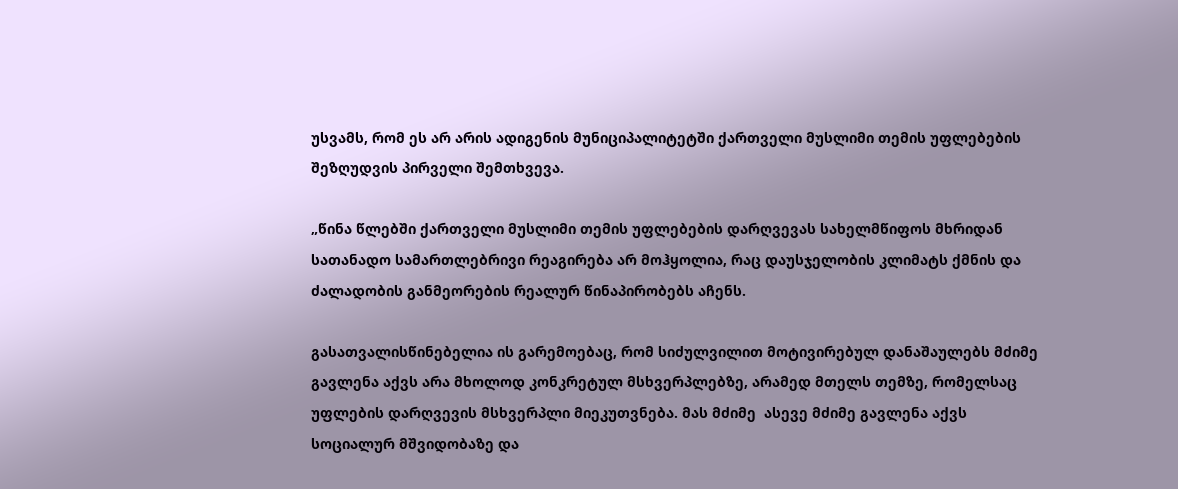უსვამს, რომ ეს არ არის ადიგენის მუნიციპალიტეტში ქართველი მუსლიმი თემის უფლებების შეზღუდვის პირველი შემთხვევა.

„წინა წლებში ქართველი მუსლიმი თემის უფლებების დარღვევას სახელმწიფოს მხრიდან სათანადო სამართლებრივი რეაგირება არ მოჰყოლია, რაც დაუსჯელობის კლიმატს ქმნის და ძალადობის განმეორების რეალურ წინაპირობებს აჩენს.

გასათვალისწინებელია ის გარემოებაც, რომ სიძულვილით მოტივირებულ დანაშაულებს მძიმე გავლენა აქვს არა მხოლოდ კონკრეტულ მსხვერპლებზე, არამედ მთელს თემზე, რომელსაც უფლების დარღვევის მსხვერპლი მიეკუთვნება. მას მძიმე  ასევე მძიმე გავლენა აქვს სოციალურ მშვიდობაზე და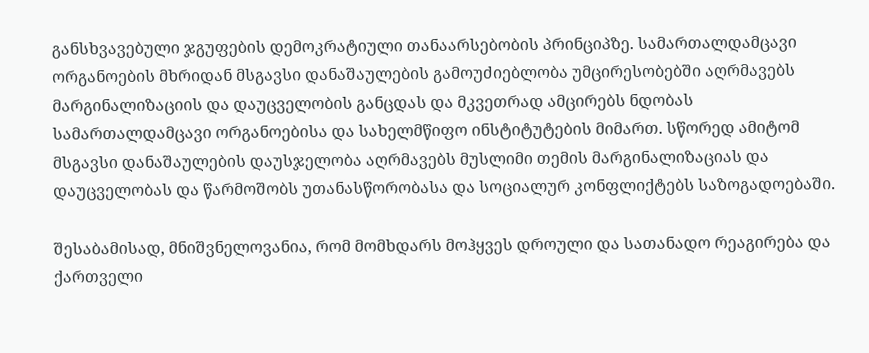განსხვავებული ჯგუფების დემოკრატიული თანაარსებობის პრინციპზე. სამართალდამცავი ორგანოების მხრიდან მსგავსი დანაშაულების გამოუძიებლობა უმცირესობებში აღრმავებს მარგინალიზაციის და დაუცველობის განცდას და მკვეთრად ამცირებს ნდობას სამართალდამცავი ორგანოებისა და სახელმწიფო ინსტიტუტების მიმართ. სწორედ ამიტომ მსგავსი დანაშაულების დაუსჯელობა აღრმავებს მუსლიმი თემის მარგინალიზაციას და  დაუცველობას და წარმოშობს უთანასწორობასა და სოციალურ კონფლიქტებს საზოგადოებაში.

შესაბამისად, მნიშვნელოვანია, რომ მომხდარს მოჰყვეს დროული და სათანადო რეაგირება და ქართველი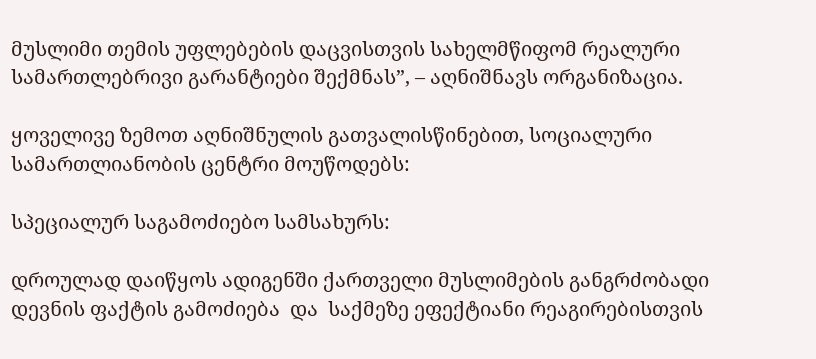მუსლიმი თემის უფლებების დაცვისთვის სახელმწიფომ რეალური სამართლებრივი გარანტიები შექმნას”, – აღნიშნავს ორგანიზაცია.

ყოველივე ზემოთ აღნიშნულის გათვალისწინებით, სოციალური სამართლიანობის ცენტრი მოუწოდებს:

სპეციალურ საგამოძიებო სამსახურს:

დროულად დაიწყოს ადიგენში ქართველი მუსლიმების განგრძობადი დევნის ფაქტის გამოძიება  და  საქმეზე ეფექტიანი რეაგირებისთვის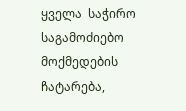ყველა  საჭირო საგამოძიებო მოქმედების ჩატარება,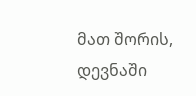მათ შორის, დევნაში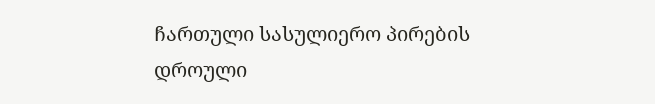ჩართული სასულიერო პირების დროული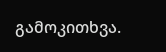გამოკითხვა.